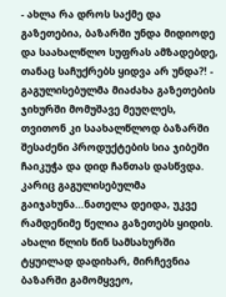- ახლა რა დროს საქმე და გაზეთებია, ბაზარში უნდა მიდიოდე და საახალწლო სუფრას ამზადებდე, თანაც საჩუქრებს ყიდვა არ უნდა?! - გაგულისებულმა მიაძახა გაზეთების ჯიხურში მომუშავე მეუღლეს, თვითონ კი საახალწლოდ ბაზარში შესაძენი პროდუქტების სია ჯიბეში ჩაიკუჭა და დიდ ჩანთას დასწვდა. კარიც გაგულისებულმა გაიჯახუნა...ნათელა დეიდა, უკვე რამდენიმე წელია გაზეთებს ყიდის. ახალი წლის წინ სამსახურში ტყუილად დადიხარ, მირჩევნია ბაზარში გამომყვეო,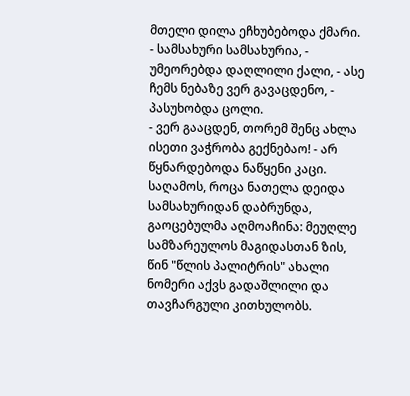მთელი დილა ეჩხუბებოდა ქმარი.
- სამსახური სამსახურია, - უმეორებდა დაღლილი ქალი, - ასე ჩემს ნებაზე ვერ გავაცდენო, - პასუხობდა ცოლი.
- ვერ გააცდენ, თორემ შენც ახლა ისეთი ვაჭრობა გექნებაო! - არ წყნარდებოდა ნაწყენი კაცი.
საღამოს, როცა ნათელა დეიდა სამსახურიდან დაბრუნდა, გაოცებულმა აღმოაჩინა: მეუღლე სამზარეულოს მაგიდასთან ზის, წინ "წლის პალიტრის" ახალი ნომერი აქვს გადაშლილი და თავჩარგული კითხულობს.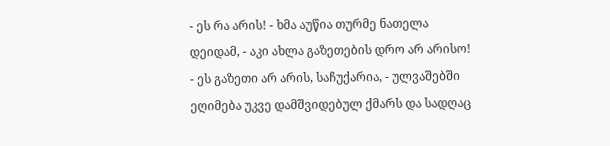- ეს რა არის! - ხმა აუწია თურმე ნათელა დეიდამ, - აკი ახლა გაზეთების დრო არ არისო!
- ეს გაზეთი არ არის, საჩუქარია, - ულვაშებში ეღიმება უკვე დამშვიდებულ ქმარს და სადღაც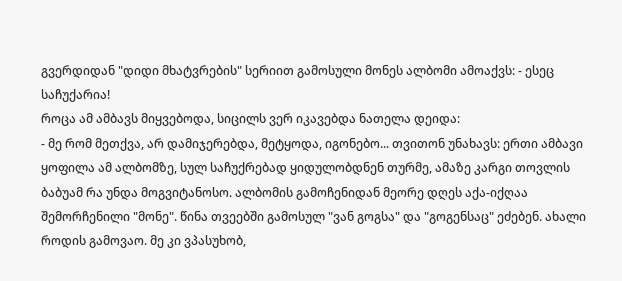გვერდიდან "დიდი მხატვრების" სერიით გამოსული მონეს ალბომი ამოაქვს: - ესეც საჩუქარია!
როცა ამ ამბავს მიყვებოდა, სიცილს ვერ იკავებდა ნათელა დეიდა:
- მე რომ მეთქვა, არ დამიჯერებდა, მეტყოდა, იგონებო... თვითონ უნახავს: ერთი ამბავი ყოფილა ამ ალბომზე, სულ საჩუქრებად ყიდულობდნენ თურმე, ამაზე კარგი თოვლის ბაბუამ რა უნდა მოგვიტანოსო. ალბომის გამოჩენიდან მეორე დღეს აქა-იქღაა შემორჩენილი "მონე". წინა თვეებში გამოსულ "ვან გოგსა" და "გოგენსაც" ეძებენ. ახალი როდის გამოვაო. მე კი ვპასუხობ,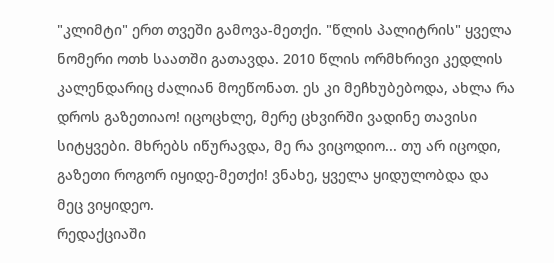"კლიმტი" ერთ თვეში გამოვა-მეთქი. "წლის პალიტრის" ყველა ნომერი ოთხ საათში გათავდა. 2010 წლის ორმხრივი კედლის კალენდარიც ძალიან მოეწონათ. ეს კი მეჩხუბებოდა, ახლა რა დროს გაზეთიაო! იცოცხლე, მერე ცხვირში ვადინე თავისი სიტყვები. მხრებს იწურავდა, მე რა ვიცოდიო... თუ არ იცოდი, გაზეთი როგორ იყიდე-მეთქი! ვნახე, ყველა ყიდულობდა და მეც ვიყიდეო.
რედაქციაში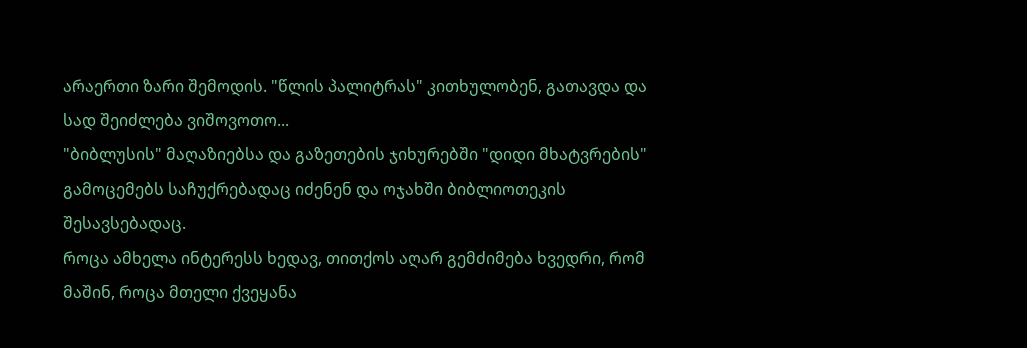არაერთი ზარი შემოდის. "წლის პალიტრას" კითხულობენ, გათავდა და სად შეიძლება ვიშოვოთო...
"ბიბლუსის" მაღაზიებსა და გაზეთების ჯიხურებში "დიდი მხატვრების" გამოცემებს საჩუქრებადაც იძენენ და ოჯახში ბიბლიოთეკის შესავსებადაც.
როცა ამხელა ინტერესს ხედავ, თითქოს აღარ გემძიმება ხვედრი, რომ მაშინ, როცა მთელი ქვეყანა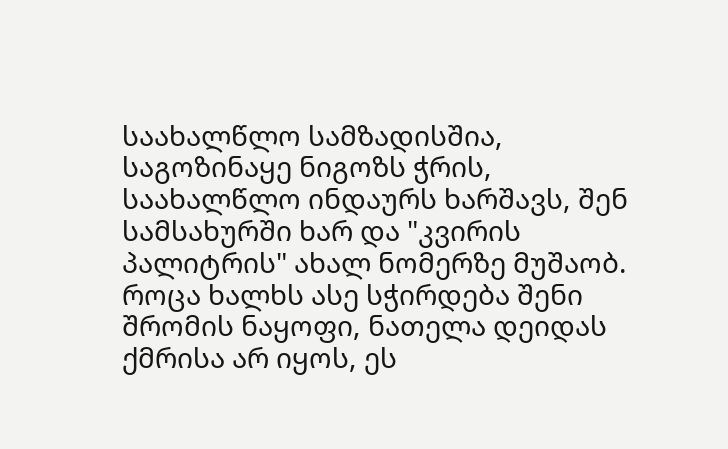საახალწლო სამზადისშია, საგოზინაყე ნიგოზს ჭრის, საახალწლო ინდაურს ხარშავს, შენ სამსახურში ხარ და "კვირის პალიტრის" ახალ ნომერზე მუშაობ.
როცა ხალხს ასე სჭირდება შენი შრომის ნაყოფი, ნათელა დეიდას ქმრისა არ იყოს, ეს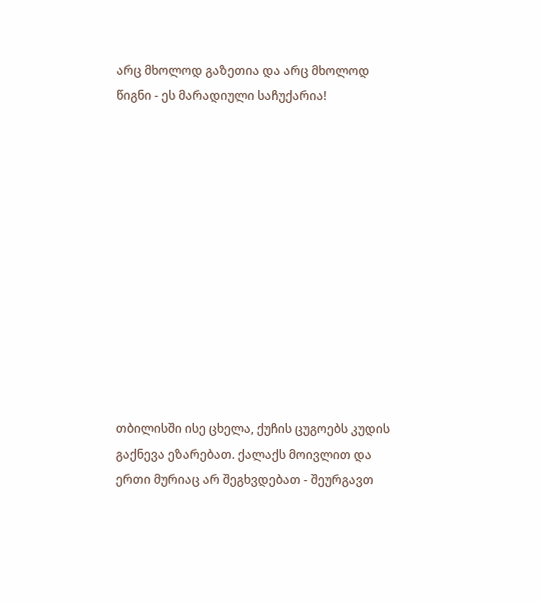არც მხოლოდ გაზეთია და არც მხოლოდ წიგნი - ეს მარადიული საჩუქარია!












თბილისში ისე ცხელა, ქუჩის ცუგოებს კუდის გაქნევა ეზარებათ. ქალაქს მოივლით და ერთი მურიაც არ შეგხვდებათ - შეურგავთ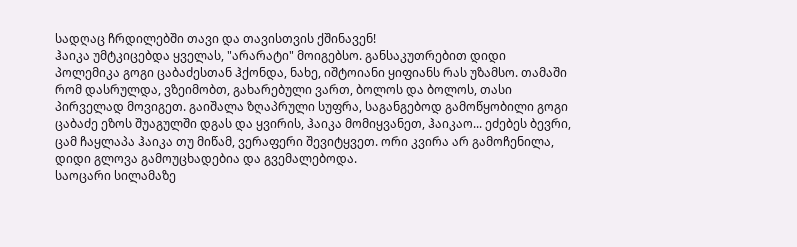სადღაც ჩრდილებში თავი და თავისთვის ქშინავენ!
ჰაიკა უმტკიცებდა ყველას, "არარატი" მოიგებსო. განსაკუთრებით დიდი პოლემიკა გოგი ცაბაძესთან ჰქონდა, ნახე, იშტოიანი ყიფიანს რას უზამსო. თამაში რომ დასრულდა, ვზეიმობთ, გახარებული ვართ, ბოლოს და ბოლოს, თასი პირველად მოვიგეთ. გაიშალა ზღაპრული სუფრა, საგანგებოდ გამოწყობილი გოგი ცაბაძე ეზოს შუაგულში დგას და ყვირის, ჰაიკა მომიყვანეთ, ჰაიკაო... ეძებეს ბევრი, ცამ ჩაყლაპა ჰაიკა თუ მიწამ, ვერაფერი შევიტყვეთ. ორი კვირა არ გამოჩენილა, დიდი გლოვა გამოუცხადებია და გვემალებოდა.
საოცარი სილამაზე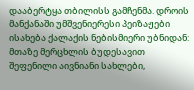დააბერტყა თბილისს გამჩენმა. დროის მანქანაში უმშვენიერესი პეიზაჟები ისახება ქალაქის ნებისმიერი უბნიდან: მთაზე მერცხლის ბუდესავით შეფენილი აივნიანი სახლები,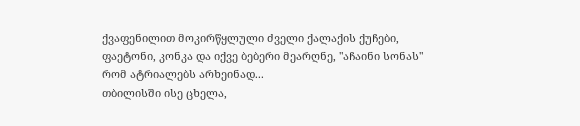ქვაფენილით მოკირწყლული ძველი ქალაქის ქუჩები, ფაეტონი, კონკა და იქვე ბებერი მეარღნე, "აჩაინი სონას" რომ ატრიალებს არხეინად...
თბილისში ისე ცხელა,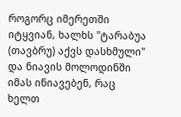როგორც იმერეთში იტყვიან, ხალხს "ტარაბუა (თავბრუ) აქვს დასხმული" და ნიავის მოლოდინში იმას ინიავებენ, რაც ხელთ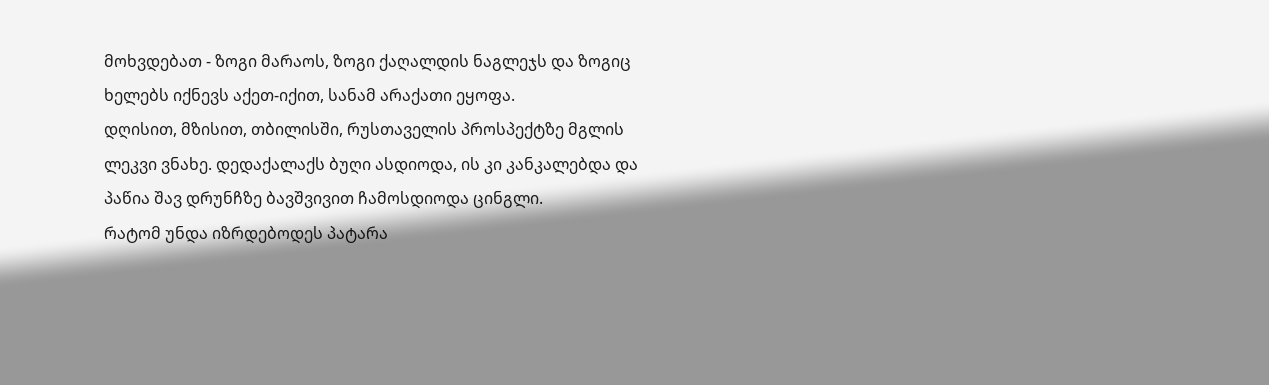მოხვდებათ - ზოგი მარაოს, ზოგი ქაღალდის ნაგლეჯს და ზოგიც ხელებს იქნევს აქეთ-იქით, სანამ არაქათი ეყოფა.
დღისით, მზისით, თბილისში, რუსთაველის პროსპექტზე მგლის ლეკვი ვნახე. დედაქალაქს ბუღი ასდიოდა, ის კი კანკალებდა და პაწია შავ დრუნჩზე ბავშვივით ჩამოსდიოდა ცინგლი.
რატომ უნდა იზრდებოდეს პატარა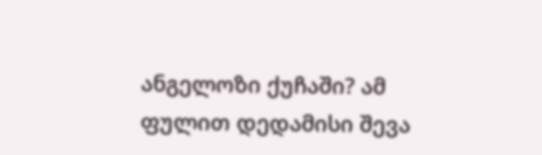ანგელოზი ქუჩაში? ამ ფულით დედამისი შევა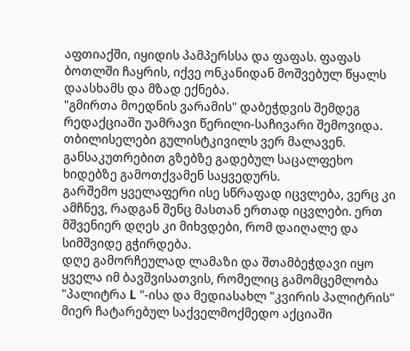აფთიაქში, იყიდის პამპერსსა და ფაფას. ფაფას ბოთლში ჩაყრის, იქვე ონკანიდან მოშვებულ წყალს დაასხამს და მზად ექნება.
"გმირთა მოედნის ვარამის" დაბეჭდვის შემდეგ რედაქციაში უამრავი წერილი-საჩივარი შემოვიდა. თბილისელები გულისტკივილს ვერ მალავენ. განსაკუთრებით გზებზე გადებულ საცალფეხო ხიდებზე გამოთქვამენ საყვედურს.
გარშემო ყველაფერი ისე სწრაფად იცვლება, ვერც კი ამჩნევ, რადგან შენც მასთან ერთად იცვლები. ერთ მშვენიერ დღეს კი მიხვდები, რომ დაიღალე და სიმშვიდე გჭირდება.
დღე გამორჩეულად ლამაზი და შთამბეჭდავი იყო ყველა იმ ბავშვისათვის, რომელიც გამომცემლობა "პალიტრა L "-ისა და მედიასახლ "კვირის პალიტრის" მიერ ჩატარებულ საქველმოქმედო აქციაში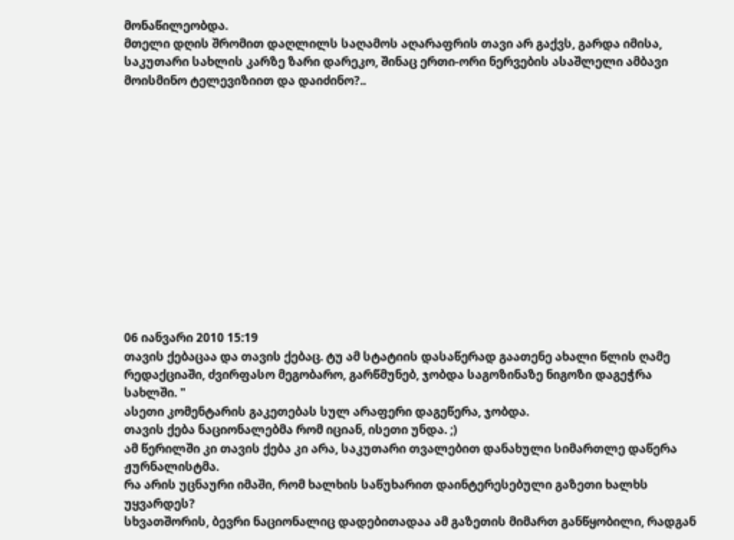მონაწილეობდა.
მთელი დღის შრომით დაღლილს საღამოს აღარაფრის თავი არ გაქვს, გარდა იმისა, საკუთარი სახლის კარზე ზარი დარეკო, შინაც ერთი-ორი ნერვების ასაშლელი ამბავი მოისმინო ტელევიზიით და დაიძინო?..













06 იანვარი 2010 15:19
თავის ქებაცაა და თავის ქებაც. ტუ ამ სტატიის დასაწერად გაათენე ახალი წლის ღამე რედაქციაში, ძვირფასო მეგობარო, გარწმუნებ, ჯობდა საგოზინაზე ნიგოზი დაგეჭრა სახლში. "
ასეთი კომენტარის გაკეთებას სულ არაფერი დაგეწერა, ჯობდა.
თავის ქება ნაციონალებმა რომ იციან, ისეთი უნდა. ;)
ამ წერილში კი თავის ქება კი არა, საკუთარი თვალებით დანახული სიმართლე დაწერა ჟურნალისტმა.
რა არის უცნაური იმაში, რომ ხალხის საწუხარით დაინტერესებული გაზეთი ხალხს უყვარდეს?
სხვათშორის, ბევრი ნაციონალიც დადებითადაა ამ გაზეთის მიმართ განწყობილი, რადგან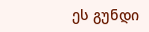ეს გუნდი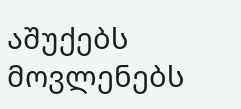აშუქებს მოვლენებს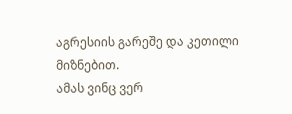აგრესიის გარეშე და კეთილი მიზნებით.
ამას ვინც ვერ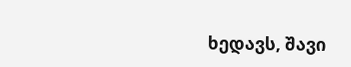ხედავს, შავი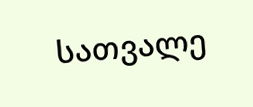სათვალე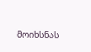მოიხსნას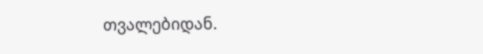თვალებიდან.